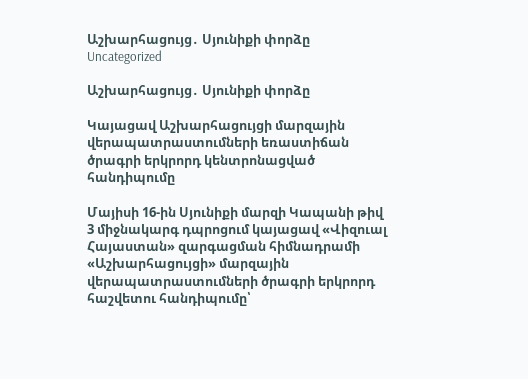Աշխարհացույց․ Սյունիքի փորձը
Uncategorized

Աշխարհացույց․ Սյունիքի փորձը

Կայացավ Աշխարհացույցի մարզային վերապատրաստումների եռաստիճան ծրագրի երկրորդ կենտրոնացված հանդիպումը

Մայիսի 16-ին Սյունիքի մարզի Կապանի թիվ 3 միջնակարգ դպրոցում կայացավ «Վիզուալ Հայաստան» զարգացման հիմնադրամի «Աշխարհացույցի» մարզային վերապատրաստումների ծրագրի երկրորդ հաշվետու հանդիպումը՝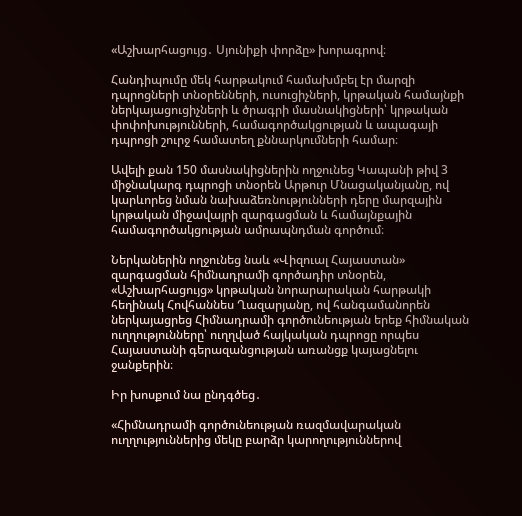«Աշխարհացույց․ Սյունիքի փորձը» խորագրով։

Հանդիպումը մեկ հարթակում համախմբել էր մարզի դպրոցների տնօրենների, ուսուցիչների, կրթական համայնքի ներկայացուցիչների և ծրագրի մասնակիցների՝ կրթական փոփոխությունների, համագործակցության և ապագայի դպրոցի շուրջ համատեղ քննարկումների համար։

Ավելի քան 150 մասնակիցներին ողջունեց Կապանի թիվ 3 միջնակարգ դպրոցի տնօրեն Արթուր Մնացականյանը, ով կարևորեց նման նախաձեռնությունների դերը մարզային կրթական միջավայրի զարգացման և համայնքային համագործակցության ամրապնդման գործում։

Ներկաներին ողջունեց նաև «Վիզուալ Հայաստան» զարգացման հիմնադրամի գործադիր տնօրեն, «Աշխարհացույց» կրթական նորարարական հարթակի հեղինակ Հովհաննես Ղազարյանը, ով հանգամանորեն ներկայացրեց Հիմնադրամի գործունեության երեք հիմնական ուղղությունները՝ ուղղված հայկական դպրոցը որպես Հայաստանի գերազանցության առանցք կայացնելու ջանքերին։

Իր խոսքում նա ընդգծեց․

«Հիմնադրամի գործունեության ռազմավարական ուղղություններից մեկը բարձր կարողություններով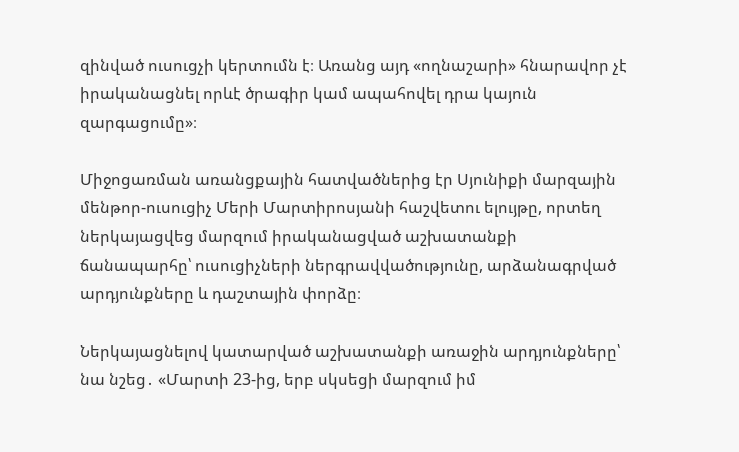զինված ուսուցչի կերտումն է։ Առանց այդ «ողնաշարի» հնարավոր չէ իրականացնել որևէ ծրագիր կամ ապահովել դրա կայուն զարգացումը»։

Միջոցառման առանցքային հատվածներից էր Սյունիքի մարզային մենթոր-ուսուցիչ Մերի Մարտիրոսյանի հաշվետու ելույթը, որտեղ ներկայացվեց մարզում իրականացված աշխատանքի ճանապարհը՝ ուսուցիչների ներգրավվածությունը, արձանագրված արդյունքները և դաշտային փորձը։

Ներկայացնելով կատարված աշխատանքի առաջին արդյունքները՝ նա նշեց․ «Մարտի 23-ից, երբ սկսեցի մարզում իմ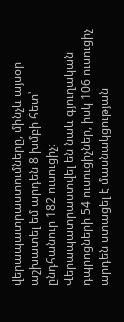վերապատրաստումները, մինչև այսօր աշխատել եմ արդեն 8 խմբի հետ՝ ընդհանուր 182 ուսուցիչ։ Վերապատրաստվել են նաև գյուղական դպրոցների 54 ուսուցիչներ, իսկ 106 ուսուցիչ արդեն ստացել է մասնակցության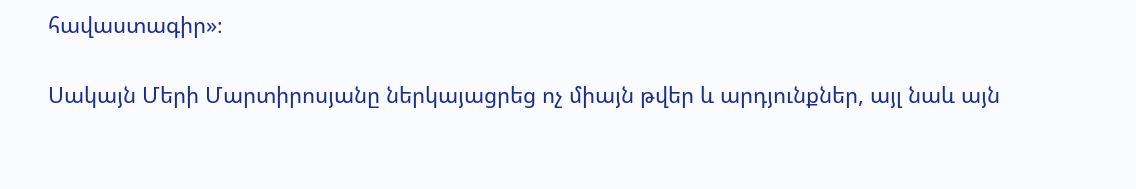հավաստագիր»։

Սակայն Մերի Մարտիրոսյանը ներկայացրեց ոչ միայն թվեր և արդյունքներ, այլ նաև այն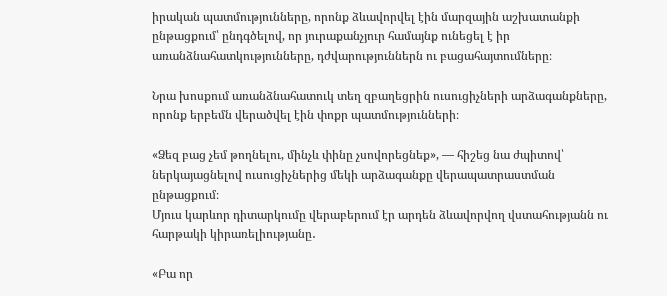իրական պատմությունները, որոնք ձևավորվել էին մարզային աշխատանքի ընթացքում՝ ընդգծելով, որ յուրաքանչյուր համայնք ունեցել է իր առանձնահատկությունները, դժվարություններն ու բացահայտումները։

Նրա խոսքում առանձնահատուկ տեղ զբաղեցրին ուսուցիչների արձագանքները, որոնք երբեմն վերածվել էին փոքր պատմությունների։

«Ձեզ բաց չեմ թողնելու, մինչև փինը չսովորեցնեք», — հիշեց նա ժպիտով՝ ներկայացնելով ուսուցիչներից մեկի արձագանքը վերապատրաստման ընթացքում։
Մյուս կարևոր դիտարկումը վերաբերում էր արդեն ձևավորվող վստահությանն ու հարթակի կիրառելիությանը․

«Բա որ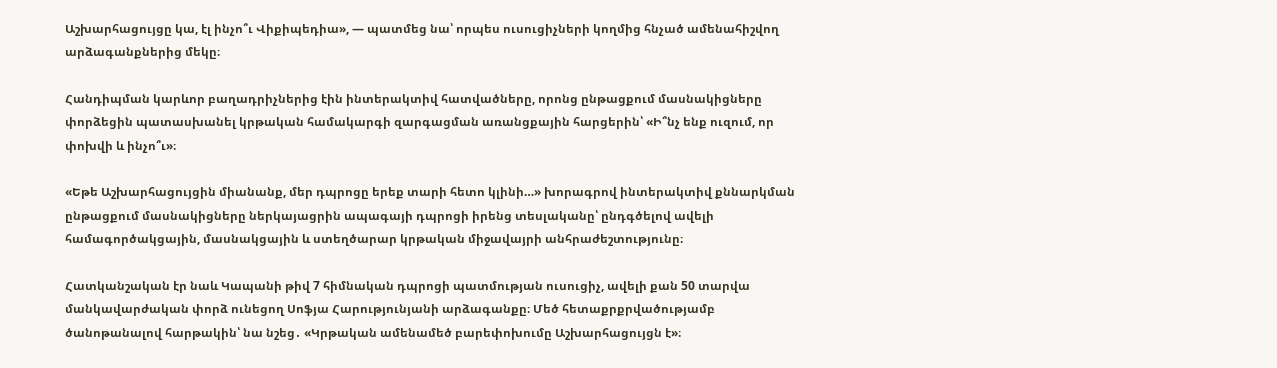Աշխարհացույցը կա, էլ ինչո՞ւ Վիքիպեդիա», — պատմեց նա՝ որպես ուսուցիչների կողմից հնչած ամենահիշվող արձագանքներից մեկը։

Հանդիպման կարևոր բաղադրիչներից էին ինտերակտիվ հատվածները, որոնց ընթացքում մասնակիցները փորձեցին պատասխանել կրթական համակարգի զարգացման առանցքային հարցերին՝ «Ի՞նչ ենք ուզում, որ փոխվի և ինչո՞ւ»։

«Եթե Աշխարհացույցին միանանք, մեր դպրոցը երեք տարի հետո կլինի…» խորագրով ինտերակտիվ քննարկման ընթացքում մասնակիցները ներկայացրին ապագայի դպրոցի իրենց տեսլականը՝ ընդգծելով ավելի համագործակցային, մասնակցային և ստեղծարար կրթական միջավայրի անհրաժեշտությունը։

Հատկանշական էր նաև Կապանի թիվ 7 հիմնական դպրոցի պատմության ուսուցիչ, ավելի քան 50 տարվա մանկավարժական փորձ ունեցող Սոֆյա Հարությունյանի արձագանքը։ Մեծ հետաքրքրվածությամբ ծանոթանալով հարթակին՝ նա նշեց․ «Կրթական ամենամեծ բարեփոխումը Աշխարհացույցն է»։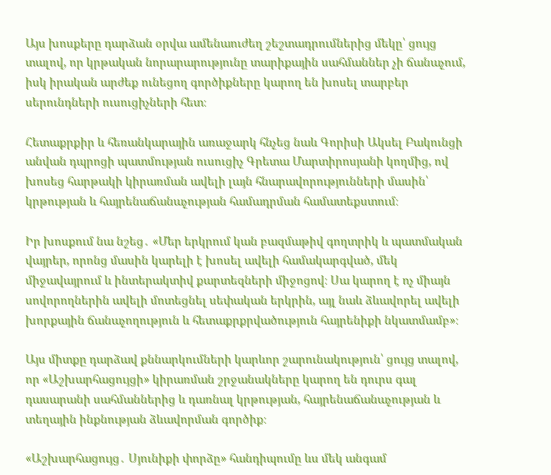Այս խոսքերը դարձան օրվա ամենաուժեղ շեշտադրումներից մեկը՝ ցույց տալով, որ կրթական նորարարությունը տարիքային սահմաններ չի ճանաչում, իսկ իրական արժեք ունեցող գործիքները կարող են խոսել տարբեր սերունդների ուսուցիչների հետ։

Հետաքրքիր և հեռանկարային առաջարկ հնչեց նաև Գորիսի Ակսել Բակունցի անվան դպրոցի պատմության ուսուցիչ Գրետա Մարտիրոսյանի կողմից, ով խոսեց հարթակի կիրառման ավելի լայն հնարավորությունների մասին՝ կրթության և հայրենաճանաչության համադրման համատեքստում։

Իր խոսքում նա նշեց․ «Մեր երկրում կան բազմաթիվ գողտրիկ և պատմական վայրեր, որոնց մասին կարելի է խոսել ավելի համակարգված, մեկ միջավայրում և ինտերակտիվ քարտեզների միջոցով։ Սա կարող է ոչ միայն սովորողներին ավելի մոտեցնել սեփական երկրին, այլ նաև ձևավորել ավելի խորքային ճանաչողություն և հետաքրքրվածություն հայրենիքի նկատմամբ»։

Այս միտքը դարձավ քննարկումների կարևոր շարունակություն՝ ցույց տալով, որ «Աշխարհացույցի» կիրառման շրջանակները կարող են դուրս գալ դասարանի սահմաններից և դառնալ կրթության, հայրենաճանաչության և տեղային ինքնության ձևավորման գործիք։

«Աշխարհացույց․ Սյունիքի փորձը» հանդիպումը ևս մեկ անգամ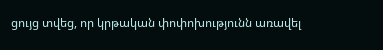ցույց տվեց, որ կրթական փոփոխությունն առավել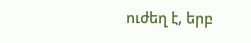ուժեղ է, երբ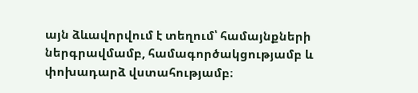այն ձևավորվում է տեղում՝ համայնքների ներգրավմամբ, համագործակցությամբ և փոխադարձ վստահությամբ։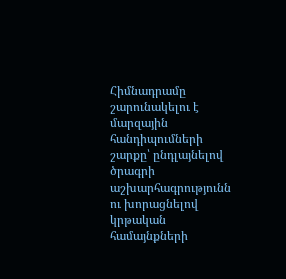Հիմնադրամը շարունակելու է մարզային հանդիպումների շարքը՝ ընդլայնելով ծրագրի աշխարհագրությունն ու խորացնելով կրթական համայնքների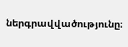ներգրավվածությունը։